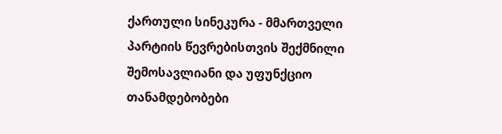ქართული სინეკურა - მმართველი პარტიის წევრებისთვის შექმნილი შემოსავლიანი და უფუნქციო თანამდებობები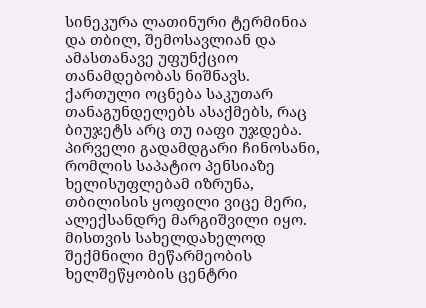სინეკურა ლათინური ტერმინია და თბილ, შემოსავლიან და ამასთანავე უფუნქციო თანამდებობას ნიშნავს. ქართული ოცნება საკუთარ თანაგუნდელებს ასაქმებს, რაც ბიუჯეტს არც თუ იაფი უჯდება.
პირველი გადამდგარი ჩინოსანი, რომლის საპატიო პენსიაზე ხელისუფლებამ იზრუნა, თბილისის ყოფილი ვიცე მერი, ალექსანდრე მარგიშვილი იყო. მისთვის სახელდახელოდ შექმნილი მეწარმეობის ხელშეწყობის ცენტრი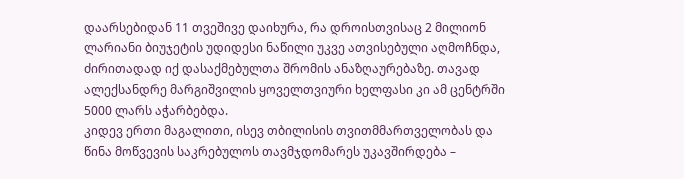დაარსებიდან 11 თვეშივე დაიხურა, რა დროისთვისაც 2 მილიონ ლარიანი ბიუჯეტის უდიდესი ნაწილი უკვე ათვისებული აღმოჩნდა, ძირითადად იქ დასაქმებულთა შრომის ანაზღაურებაზე. თავად ალექსანდრე მარგიშვილის ყოველთვიური ხელფასი კი ამ ცენტრში 5000 ლარს აჭარბებდა.
კიდევ ერთი მაგალითი, ისევ თბილისის თვითმმართველობას და წინა მოწვევის საკრებულოს თავმჯდომარეს უკავშირდება –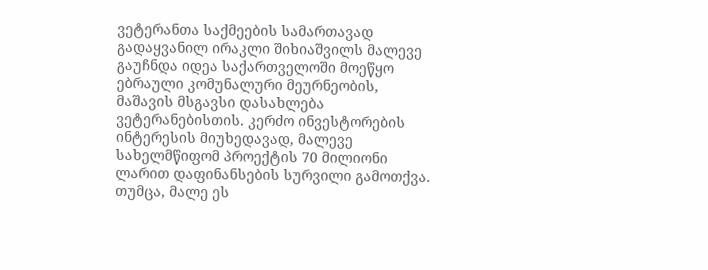ვეტერანთა საქმეების სამართავად გადაყვანილ ირაკლი შიხიაშვილს მალევე გაუჩნდა იდეა საქართველოში მოეწყო ებრაული კომუნალური მეურნეობის, მაშავის მსგავსი დასახლება ვეტერანებისთის. კერძო ინვესტორების ინტერესის მიუხედავად, მალევე სახელმწიფომ პროექტის 70 მილიონი ლარით დაფინანსების სურვილი გამოთქვა. თუმცა, მალე ეს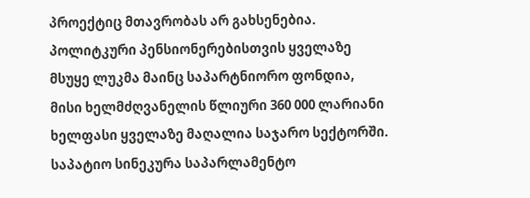პროექტიც მთავრობას არ გახსენებია.
პოლიტკური პენსიონერებისთვის ყველაზე მსუყე ლუკმა მაინც საპარტნიორო ფონდია, მისი ხელმძღვანელის წლიური 360 000 ლარიანი ხელფასი ყველაზე მაღალია საჯარო სექტორში. საპატიო სინეკურა საპარლამენტო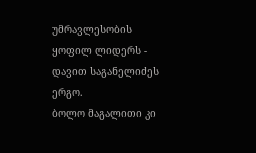უმრავლესობის ყოფილ ლიდერს - დავით საგანელიძეს ერგო.
ბოლო მაგალითი კი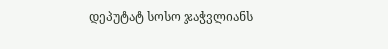დეპუტატ სოსო ჯაჭვლიანს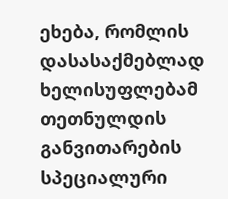ეხება, რომლის დასასაქმებლად ხელისუფლებამ თეთნულდის განვითარების სპეციალური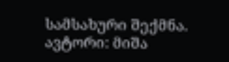სამსახური შექმნა.
ავტორი: მიშა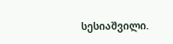სესიაშვილი.